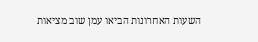השעות האחרונות הביאו עמן שוב מציאות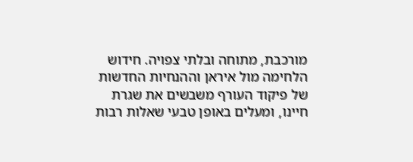מורכבת, מתוחה ובלתי צפויה. חידוש הלחימה מול איראן וההנחיות החדשות של פיקוד העורף משבשים את שגרת חיינו, ומעלים באופן טבעי שאלות רבות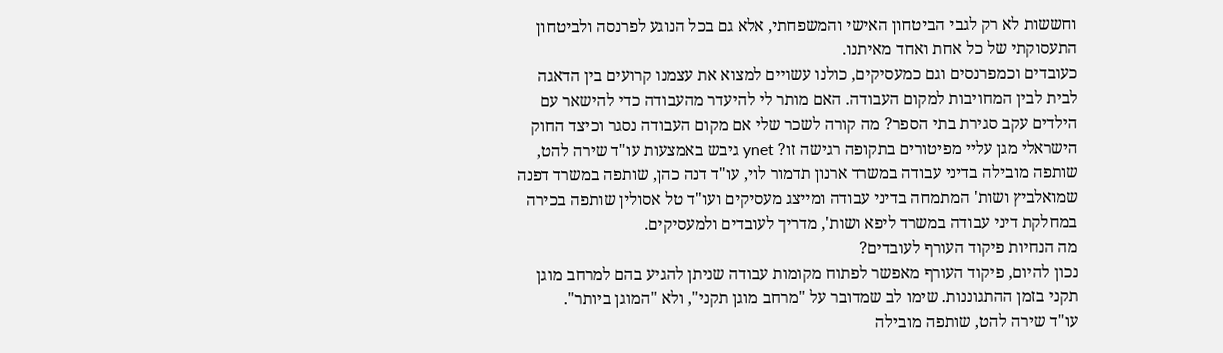וחששות לא רק לגבי הביטחון האישי והמשפחתי, אלא גם בכל הנוגע לפרנסה ולביטחון התעסוקתי של כל אחת ואחד מאיתנו.
כעובדים וכמפרנסים וגם כמעסיקים, כולנו עשויים למצוא את עצמנו קרועים בין הדאגה לבית לבין המחויבות למקום העבודה. האם מותר לי להיעדר מהעבודה כדי להישאר עם הילדים עקב סגירת בתי הספר? מה קורה לשכר שלי אם מקום העבודה נסגר וכיצד החוק הישראלי מגן עליי מפיטורים בתקופה רגישה זו? ynet גיבש באמצעות עו"ד שירה להט, שותפה מובילה בדיני עבודה במשרד ארנון תדמור לוי, עו"ד דנה כהן, שותפה במשרד דפנה שמואלביץ ושות' המתמחה בדיני עבודה ומייצג מעסיקים ועו"ד טל אסולין שותפה בכירה במחלקת דיני עבודה במשרד ליפא ושות', מדריך לעובדים ולמעסיקים.
מה הנחיות פיקוד העורף לעובדים?
נכון להיום, פיקוד העורף מאפשר לפתוח מקומות עבודה שניתן להגיע בהם למרחב מוגן תקני בזמן ההתגוננות. שימו לב שמדובר על "מרחב מוגן תקני", ולא "המוגן ביותר".
עו"ד שירה להט, שותפה מובילה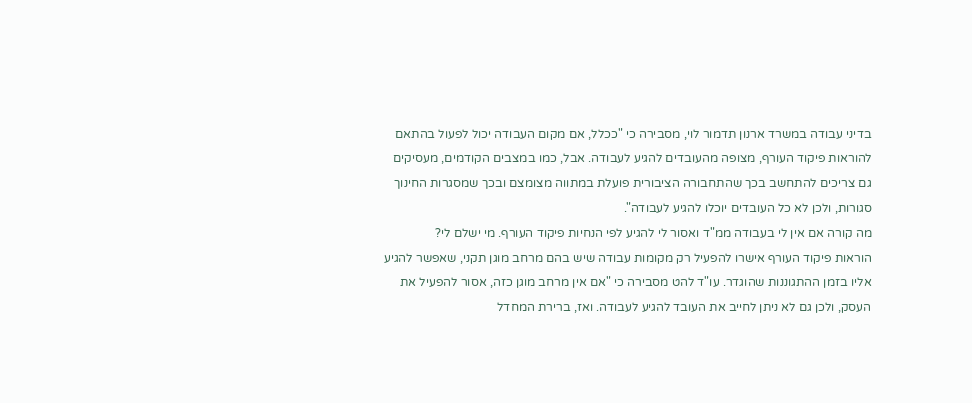בדיני עבודה במשרד ארנון תדמור לוי, מסבירה כי "ככלל, אם מקום העבודה יכול לפעול בהתאם להוראות פיקוד העורף, מצופה מהעובדים להגיע לעבודה. אבל, כמו במצבים הקודמים, מעסיקים גם צריכים להתחשב בכך שהתחבורה הציבורית פועלת במתווה מצומצם ובכך שמסגרות החינוך סגורות, ולכן לא כל העובדים יוכלו להגיע לעבודה".
מה קורה אם אין לי בעבודה ממ"ד ואסור לי להגיע לפי הנחיות פיקוד העורף. מי ישלם לי?
הוראות פיקוד העורף אישרו להפעיל רק מקומות עבודה שיש בהם מרחב מוגן תקני, שאפשר להגיע אליו בזמן ההתגוננות שהוגדר. עו"ד להט מסבירה כי "אם אין מרחב מוגן כזה, אסור להפעיל את העסק, ולכן גם לא ניתן לחייב את העובד להגיע לעבודה. ואז, ברירת המחדל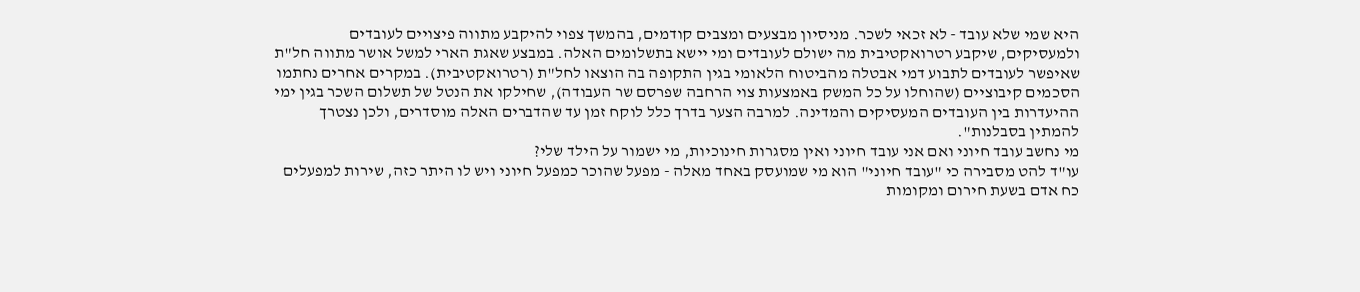היא שמי שלא עובד - לא זכאי לשכר. מניסיון מבצעים ומצבים קודמים, בהמשך צפוי להיקבע מתווה פיצויים לעובדים ולמעסיקים, שיקבע רטרואקטיבית מה ישולם לעובדים ומי יישא בתשלומים האלה. במבצע שאגת הארי למשל אושר מתווה חל"ת שאיפשר לעובדים לתבוע דמי אבטלה מהביטוח הלאומי בגין התקופה בה הוצאו לחל"ת (רטרואקטיבית). במקרים אחרים נחתמו הסכמים קיבוציים (שהוחלו על כל המשק באמצעות צוי הרחבה שפרסם שר העבודה), שחילקו את הנטל של תשלום השכר בגין ימי ההיעדרות בין העובדים המעסיקים והמדינה. למרבה הצער בדרך כלל לוקח זמן עד שהדברים האלה מוסדרים, ולכן נצטרך להמתין בסבלנות".
מי נחשב עובד חיוני ואם אני עובד חיוני ואין מסגרות חינוכיות, מי ישמור על הילד שלי?
עו"ד להט מסבירה כי "עובד חיוני" הוא מי שמועסק באחד מאלה - מפעל שהוכר כמפעל חיוני ויש לו היתר כזה, שירות למפעלים כח אדם בשעת חירום ומקומות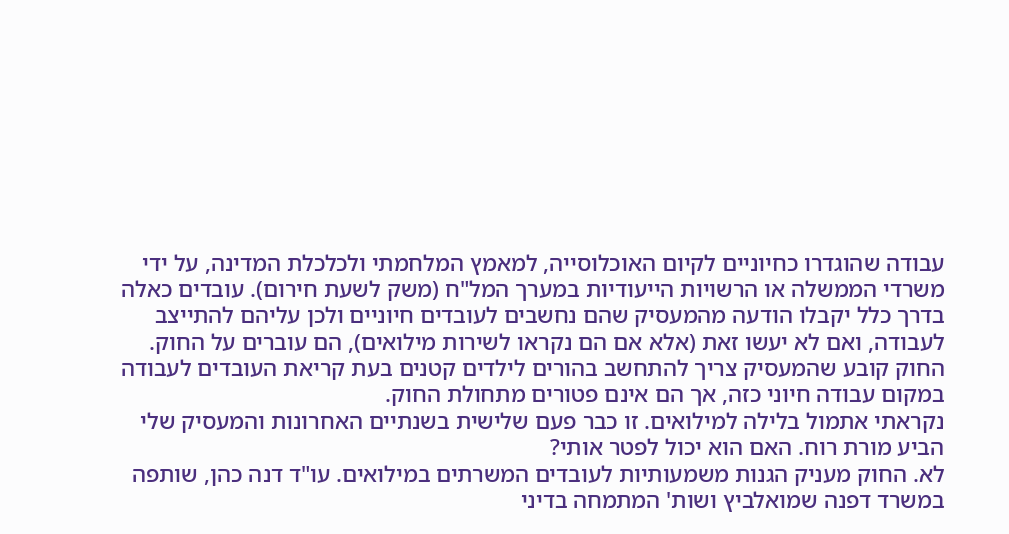עבודה שהוגדרו כחיוניים לקיום האוכלוסייה, למאמץ המלחמתי ולכלכלת המדינה, על ידי משרדי הממשלה או הרשויות הייעודיות במערך המל"ח (משק לשעת חירום). עובדים כאלה בדרך כלל יקבלו הודעה מהמעסיק שהם נחשבים לעובדים חיוניים ולכן עליהם להתייצב לעבודה, ואם לא יעשו זאת (אלא אם הם נקראו לשירות מילואים), הם עוברים על החוק. החוק קובע שהמעסיק צריך להתחשב בהורים לילדים קטנים בעת קריאת העובדים לעבודה במקום עבודה חיוני כזה, אך הם אינם פטורים מתחולת החוק.
נקראתי אתמול בלילה למילואים. זו כבר פעם שלישית בשנתיים האחרונות והמעסיק שלי הביע מורת רוח. האם הוא יכול לפטר אותי?
לא. החוק מעניק הגנות משמעותיות לעובדים המשרתים במילואים. עו"ד דנה כהן, שותפה במשרד דפנה שמואלביץ ושות' המתמחה בדיני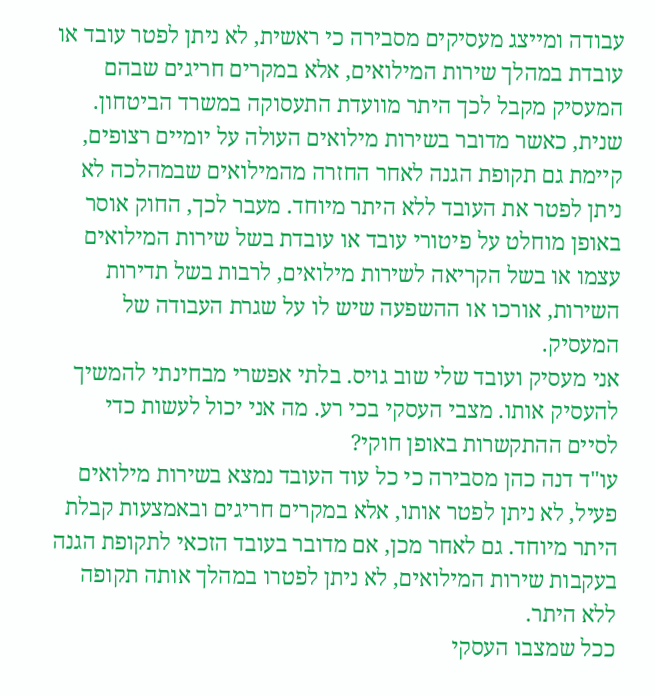עבודה ומייצג מעסיקים מסבירה כי ראשית, לא ניתן לפטר עובד או עובדת במהלך שירות המילואים, אלא במקרים חריגים שבהם המעסיק מקבל לכך היתר מוועדת התעסוקה במשרד הביטחון. שנית, כאשר מדובר בשירות מילואים העולה על יומיים רצופים, קיימת גם תקופת הגנה לאחר החזרה מהמילואים שבמהלכה לא ניתן לפטר את העובד ללא היתר מיוחד. מעבר לכך, החוק אוסר באופן מוחלט על פיטורי עובד או עובדת בשל שירות המילואים עצמו או בשל הקריאה לשירות מילואים, לרבות בשל תדירות השירות, אורכו או ההשפעה שיש לו על שגרת העבודה של המעסיק.
אני מעסיק ועובד שלי שוב גויס. בלתי אפשרי מבחינתי להמשיך להעסיק אותו. מצבי העסקי בכי רע. מה אני יכול לעשות כדי לסיים ההתקשרות באופן חוקי?
עו"ד דנה כהן מסבירה כי כל עוד העובד נמצא בשירות מילואים פעיל, לא ניתן לפטר אותו, אלא במקרים חריגים ובאמצעות קבלת היתר מיוחד. גם לאחר מכן, אם מדובר בעובד הזכאי לתקופת הגנה בעקבות שירות המילואים, לא ניתן לפטרו במהלך אותה תקופה ללא היתר.
ככל שמצבו העסקי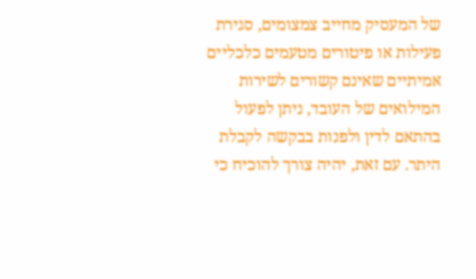של המעסיק מחייב צמצומים, סגירת פעילות או פיטורים מטעמים כלכליים אמיתיים שאינם קשורים לשירות המילואים של העובד, ניתן לפעול בהתאם לדין ולפנות בבקשה לקבלת היתר. עם זאת, יהיה צורך להוכיח כי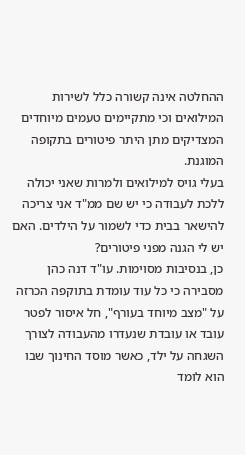ההחלטה אינה קשורה כלל לשירות המילואים וכי מתקיימים טעמים מיוחדים המצדיקים מתן היתר פיטורים בתקופה המוגנת.
בעלי גויס למילואים ולמרות שאני יכולה ללכת לעבודה כי יש שם ממ"ד אני צריכה להישאר בבית כדי לשמור על הילדים. האם יש לי הגנה מפני פיטורים?
כן, בנסיבות מסוימות. עו"ד דנה כהן מסבירה כי כל עוד עומדת בתוקפה הכרזה על "מצב מיוחד בעורף", חל איסור לפטר עובד או עובדת שנעדרו מהעבודה לצורך השגחה על ילד, כאשר מוסד החינוך שבו הוא לומד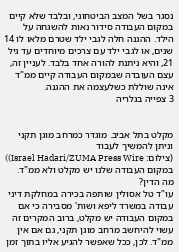נסגר בשל המצב הביטחוני, ובלבד שלא קיים במקום העבודה סידור נאות להשגחה על הילד. ההגנה חלה לגבי ילד שטרם מלאו לו 14 שנים, או לגבי ילד עם צרכים מיוחדים עד גיל 21, והיא ניתנת להורה אחד בלבד. לעניין זה, עצם העובדה שבמקום העבודה קיים ממ"ד אינה שוללת כשלעצמה את ההגנה.
3 צפייה בגלריה


מקלט בתל אביב. מוגדר כמרחב מוגן תקני וניתן להמשיך לעבוד
(צילום: Israel Hadari/ZUMA Press Wire))
במקום העבודה שלנו יש מקלט ולא ממ"ד. מה הדין?
עו"ד טל אסולין שותפה בכירה במחלקת דיני עבודה במשרד ליפא ושות' מסבירה כי אם במקום העבודה יש מקלט, ברוב המקרים זה עשוי להיחשב מרחב מוגן תקני, גם אם אין ממ"ד. לכן, ככל שאפשר להגיע אליו בתוך זמן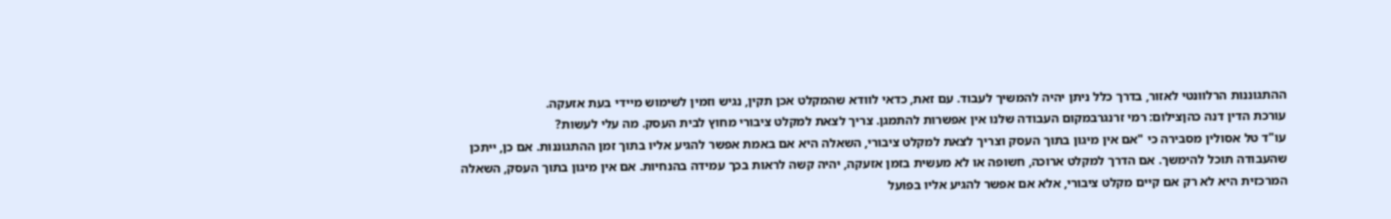ההתגוננות הרלוונטי לאזור, בדרך כלל ניתן יהיה להמשיך לעבוד. עם זאת, כדאי לוודא שהמקלט אכן תקין, נגיש וזמין לשימוש מיידי בעת אזעקה.
עורכת הדין דנה כהןצילום: רמי זרנגרבמקום העבודה שלנו אין אפשרות להתמגן. צריך לצאת למקלט ציבורי מחוץ לבית העסק. מה עלי לעשות?
עו"ד טל אסולין מסבירה כי "אם אין מיגון בתוך העסק וצריך לצאת למקלט ציבורי, השאלה היא אם באמת אפשר להגיע אליו בתוך זמן ההתגוננות. אם כן, ייתכן שהעבודה תוכל להימשך. אם הדרך למקלט ארוכה, חשופה או לא מעשית בזמן אזעקה, יהיה קשה לראות בכך עמידה בהנחיות. אם אין מיגון בתוך העסק, השאלה המרכזית היא לא רק אם קיים מקלט ציבורי, אלא אם אפשר להגיע אליו בפועל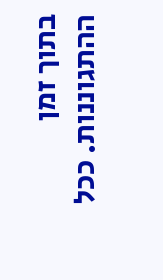בתוך זמן ההתגוננות. ככל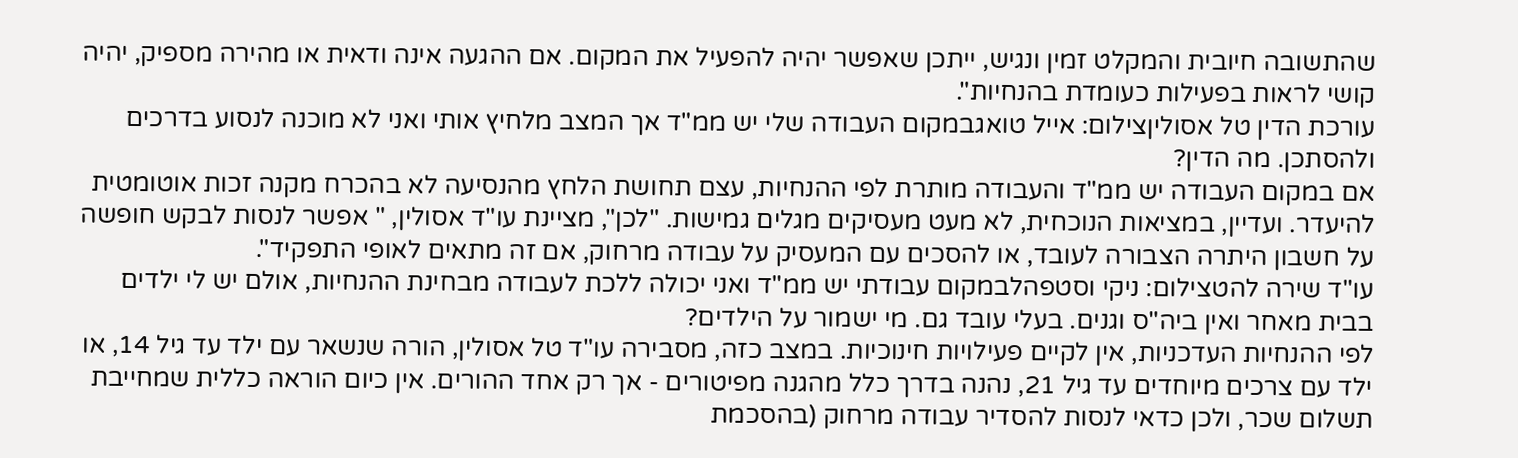שהתשובה חיובית והמקלט זמין ונגיש, ייתכן שאפשר יהיה להפעיל את המקום. אם ההגעה אינה ודאית או מהירה מספיק, יהיה קושי לראות בפעילות כעומדת בהנחיות".
עורכת הדין טל אסוליןצילום: אייל טואגבמקום העבודה שלי יש ממ"ד אך המצב מלחיץ אותי ואני לא מוכנה לנסוע בדרכים ולהסתכן. מה הדין?
אם במקום העבודה יש ממ"ד והעבודה מותרת לפי ההנחיות, עצם תחושת הלחץ מהנסיעה לא בהכרח מקנה זכות אוטומטית להיעדר. ועדיין, במציאות הנוכחית, לא מעט מעסיקים מגלים גמישות. "לכן", מציינת עו"ד אסולין, " אפשר לנסות לבקש חופשה על חשבון היתרה הצבורה לעובד, או להסכים עם המעסיק על עבודה מרחוק, אם זה מתאים לאופי התפקיד".
עו"ד שירה להטצילום: ניקי וסטפהלבמקום עבודתי יש ממ"ד ואני יכולה ללכת לעבודה מבחינת ההנחיות, אולם יש לי ילדים בבית מאחר ואין ביה"ס וגנים. בעלי עובד גם. מי ישמור על הילדים?
לפי ההנחיות העדכניות, אין לקיים פעילויות חינוכיות. במצב כזה, מסבירה עו"ד טל אסולין, הורה שנשאר עם ילד עד גיל 14, או ילד עם צרכים מיוחדים עד גיל 21, נהנה בדרך כלל מהגנה מפיטורים - אך רק אחד ההורים. אין כיום הוראה כללית שמחייבת תשלום שכר, ולכן כדאי לנסות להסדיר עבודה מרחוק (בהסכמת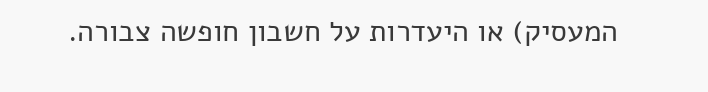המעסיק) או היעדרות על חשבון חופשה צבורה.